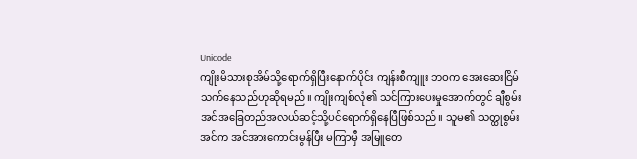Unicode
ကျိုးမိသားစုအိမ်သို့ရောက်ရှိပြီးနောက်ပိုင်း ကျန်းစီကျူး ဘဝက အေးဆေးငြိမ်သက်နေသည်ဟုဆိုရမည်။ ကျိုးကျစ်လုံ၏ သင်ကြားပေးမှုအောက်တွင် ချီစွမ်းအင်အခြေတည်အလယ်ဆင့်သို့ပင်ရောက်ရှိနေပြီဖြစ်သည်။ သူမ၏ သတ္ထုစွမ်းအင်က အင်အားကောင်းမွန်ပြီး မကြာမှီ အမြူတေ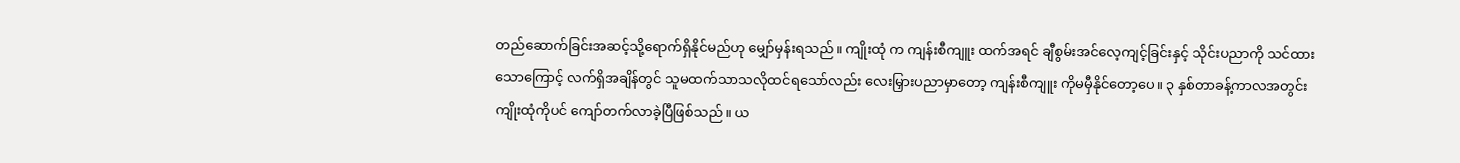တည်ဆောက်ခြင်းအဆင့်သို့ရောက်ရှိနိုင်မည်ဟု မျှော်မှန်းရသည်။ ကျိုးထုံ က ကျန်းစီကျူး ထက်အရင် ချီစွမ်းအင်လေ့ကျင့်ခြင်းနှင့် သိုင်းပညာကို သင်ထားသောကြောင့် လက်ရှိအချိန်တွင် သူမထက်သာသလိုထင်ရသော်လည်း လေးမြှားပညာမှာတော့ ကျန်းစီကျူး ကိုမမှီနိုင်တော့ပေ။ ၃ နှစ်တာခန့်ကာလအတွင်း ကျိုးထုံကိုပင် ကျော်တက်လာခဲ့ပြီဖြစ်သည်။ ယ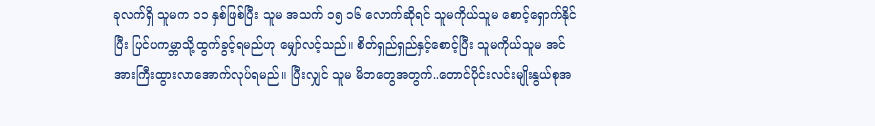ခုလက်ရှိ သူမက ၁၁ နှစ်ဖြစ်ပြီး သူမ အသက် ၁၅ ၁၆ လောက်ဆိုရင် သူမကိုယ်သူမ စောင့်ရှောက်နိုင်ပြီး ပြင်ပကမ္ဘာသို့ထွက်ခွင့်ရမည်ဟု မျှော်လင့်သည်။ စိတ်ရှည်ရှည်နှင့်စောင့်ပြီး သူမကိုယ်သူမ အင်အားကြီးထွားလာအောက်လုပ်ရမည်။ ပြီးလျှင် သူမ မိဘတွေအတွက်..တောင်ပိုင်းလင်းမျိုးနွယ်စုအ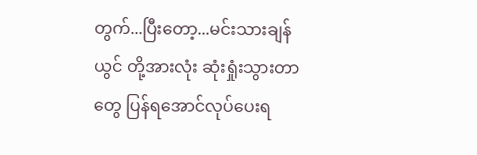တွက်...ပြီးတော့...မင်းသားချန်ယွင် တို့အားလုံး ဆုံးရှုံးသွားတာတွေ ပြန်ရအောင်လုပ်ပေးရ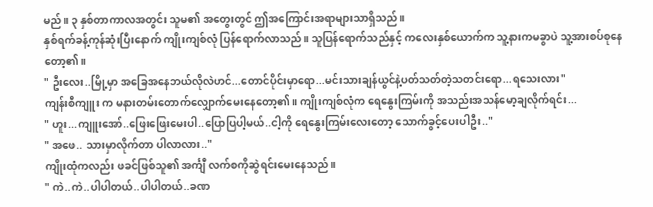မည်။ ၃ နှစ်တာကာလအတွင်း သူမ၏ အတွေးတွင် ဤအကြောင်းအရာများသာရှိသည်။
နှစ်ရက်ခန့်ကုန်ဆုံးပြီးနောက် ကျိုးကျစ်လုံ ပြန်ရောက်လာသည်။ သူပြန်ရောက်သည်နှင့် ကလေးနှစ်ယောက်က သူ့နားကမခွာပဲ သူ့အားစပ်စုနေတော့၏။
" ဦးလေး..မြို့မှာ အခြေအနေဘယ်လိုလဲဟင်...တောင်ပိုင်းမှာရော...မင်းသားချန်ယွင်နဲ့ပတ်သတ်တဲ့သတင်းရော...ရသေးလား"
ကျန်းစီကျူး က မနားတမ်းတောက်လျှောက်မေးနေတော့၏။ ကျိုးကျစ်လုံက ရေနွေးကြမ်းကို အသည်းအသန်မော့ချလိုက်ရင်း...
" ဟူး...ကျူးအော်..ဖြေးဖြေးမေးပါ..ပြောပြပါ့မယ်..ငါ့ကို ရေနွေးကြမ်းလေးတော့ သောက်ခွင့်ပေးပါဦး.."
" အဖေ.. သားမှာလိုက်တာ ပါလာလား.."
ကျိုးထုံကလည်း ဖခင်ဖြစ်သူ၏ အင်္ကျီ လက်စကိုဆွဲရင်းမေးနေသည်။
" ကဲ..ကဲ..ပါပါတယ်..ပါပါတယ်..ခဏ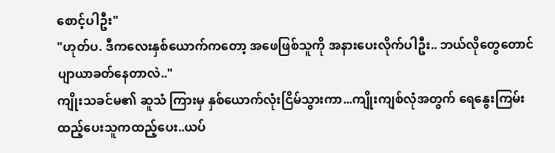စောင့်ပါဦး"
"ဟုတ်ပ. ဒီကလေးနှစ်ယောက်ကတော့ အဖေဖြစ်သူကို အနားပေးလိုက်ပါဦး.. ဘယ်လိုတွေတောင်ပျာယာခတ်နေတာလဲ.."
ကျိုးသခင်မ၏ ဆူသံ ကြားမှ နှစ်ယောက်လုံးငြိမ်သွားကာ...ကျိုးကျစ်လုံအတွက် ရေနွေးကြမ်းထည့်ပေးသူကထည့်ပေး..ယပ်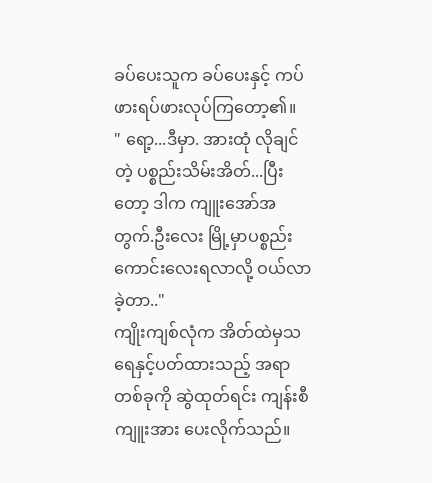ခပ်ပေးသူက ခပ်ပေးနှင့် ကပ်ဖားရပ်ဖားလုပ်ကြတော့၏။
" ရော့...ဒီမှာ. အားထုံ လိုချင်တဲ့ ပစ္စည်းသိမ်းအိတ်...ပြီးတော့ ဒါက ကျူးအော်အတွက်.ဦးလေး မြို့မှာပစ္စည်းကောင်းလေးရလာလို့ ဝယ်လာခဲ့တာ.."
ကျိုးကျစ်လုံက အိတ်ထဲမှသရေနှင့်ပတ်ထားသည့် အရာတစ်ခုကို ဆွဲထုတ်ရင်း ကျန်းစီကျူးအား ပေးလိုက်သည်။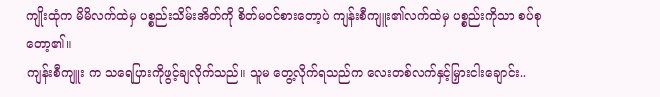ကျိုးထုံက မိမိလက်ထဲမှ ပစ္စည်းသိမ်းအိတ်ကို စိတ်မဝင်စားတော့ပဲ ကျန်းစီကျူး၏လက်ထဲမှ ပစ္စည်းကိုသာ စပ်စုတော့၏။
ကျန်းစီကျူး က သရေပြားကိုဖွင့်ချလိုက်သည်။ သူမ တွေ့လိုက်ရသည်က လေးတစ်လက်နှင့်မြှားငါးချောင်း..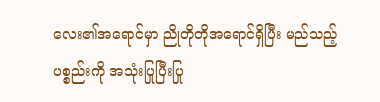လေး၏အရောင်မှာ ညိုတိုတိုအရောင်ရှိပြီး မည်သည့်ပစ္စည်းကို အသုံးပြုပြီးပြု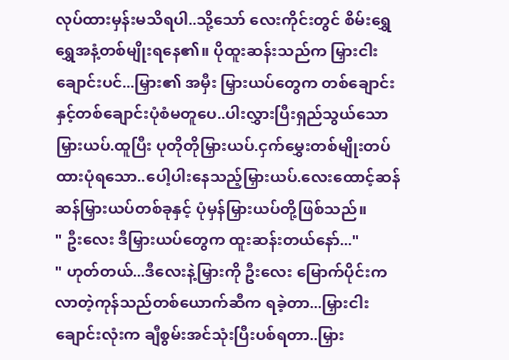လုပ်ထားမှန်းမသိရပါ..သို့သော် လေးကိုင်းတွင် စိမ်းရွှေရွှေအနံ့တစ်မျိုးရနေ၏။ ပိုထူးဆန်းသည်က မြှားငါးချောင်းပင်...မြှား၏ အမှီး မြှားယပ်တွေက တစ်ချောင်းနှင့်တစ်ချောင်းပုံစံမတူပေ..ပါးလွှားပြီးရှည်သွယ်သော မြှားယပ်.ထူပြီး ပုတိုတိုမြှားယပ်.ငှက်မွှေးတစ်မျိုးတပ်ထားပုံရသော..ပေါ့ပါးနေသည့်မြှားယပ်.လေးထောင့်ဆန်ဆန်မြှားယပ်တစ်ခုနှင့် ပုံမှန်မြှားယပ်တို့ဖြစ်သည်။
" ဦးလေး ဒီမြှားယပ်တွေက ထူးဆန်းတယ်နော်..."
" ဟုတ်တယ်...ဒီလေးနဲ့မြှားကို ဦးလေး မြောက်ပိုင်းကလာတဲ့ကုန်သည်တစ်ယောက်ဆီက ရခဲ့တာ...မြှားငါးချောင်းလုံးက ချီစွမ်းအင်သုံးပြီးပစ်ရတာ..မြှား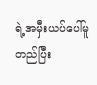ရဲ့အမှီးယပ်ပေါ်မူတည်ပြီး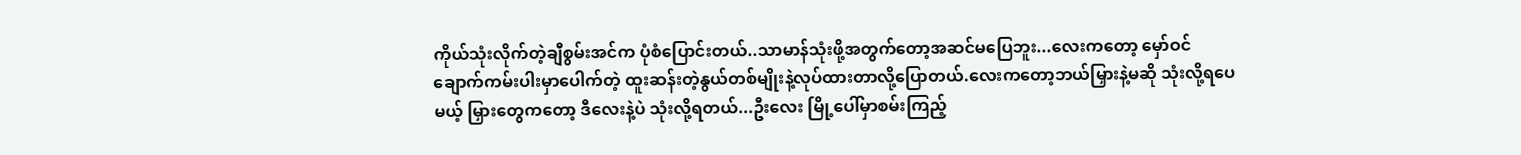ကိုယ်သုံးလိုက်တဲ့ချီစွမ်းအင်က ပုံစံပြောင်းတယ်..သာမာန်သုံးဖို့အတွက်တော့အဆင်မပြေဘူး...လေးကတော့ မှော်ဝင်ချောက်ကမ်းပါးမှာပေါက်တဲ့ ထူးဆန်းတဲ့နွယ်တစ်မျိုးနဲ့လုပ်ထားတာလို့ပြောတယ်.လေးကတော့ဘယ်မြှားနဲ့မဆို သုံးလို့ရပေမယ့် မြှားတွေကတော့ ဒီလေးနဲ့ပဲ သုံးလို့ရတယ်...ဦးလေး မြို့ပေါ်မှာစမ်းကြည့်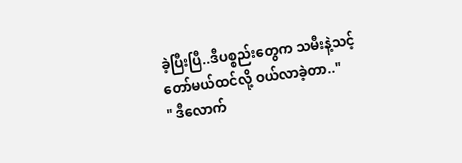ခဲ့ပြီးပြီ..ဒီပစ္စည်းတွေက သမီးနဲ့သင့်တော်မယ်ထင်လို့ ဝယ်လာခဲ့တာ.."
" ဒီလောက်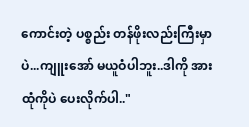ကောင်းတဲ့ ပစ္စည်း တန်ဖိုးလည်းကြီးမှာပဲ...ကျူးအော် မယူဝံပါဘူး..ဒါကို အားထုံကိုပဲ ပေးလိုက်ပါ.."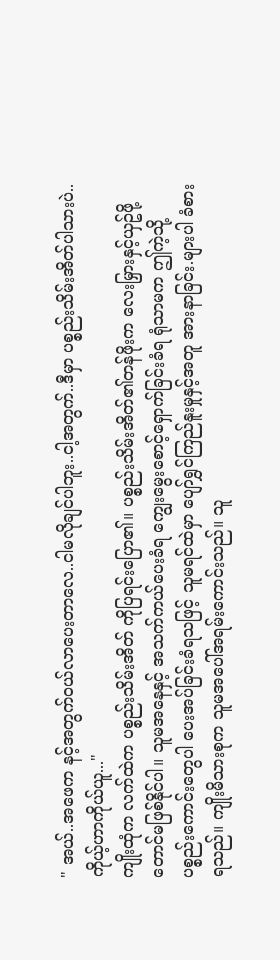" အယ်..အဖေက နင့်အတွက်ဝယ်လာပေးတာလေ..ငါမလိုချင်ပါဘူး..ငါ့အတွက်..ဒီမှာ ပစ္စည်းသိမ်းအိတ်ပါသားပဲ..ကိုယ့်ဟာကိုယ်ယူ..."
ကျိုးထုံက လက်ထဲက ပစ္စည်းသိမ်းအိတ် ကိုပြရင်းပြော၏။ ပစ္စည်းသိမ်းအိတ်၏တန်ဖိုးက လေးမြှားနှင့်ယှဥ်ဖို့တောင်မဖြစ်နိုင်ပါ။ သူမအနေနှင့် အသက်ကယ်ပေးခံရ ကျွေးမွေးစောင့်ရှောက်ခြင်းခံရ ရုံသာမက ဤကဲ့သို့ ပစ္စည်းကောင်းတွေပါ ပေးအပ်ခြင်းခံရသဖြင့် သူမရင်ထဲမှာ ပျော်ရွှင်ကြည်နူးမှုနှင့်အတူ အားနာခြင်း.များပါ ခံစားရသည်။ ကျိုးမိသားစုက သူမအပေါ်အရမ်းကောင်းသည်။ သူ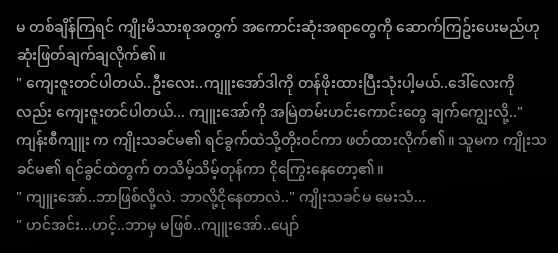မ တစ်ချိန်ကြရင် ကျိုးမိသားစုအတွက် အကောင်းဆုံးအရာတွေကို ဆောက်ကြဥ်းပေးမည်ဟု ဆုံးဖြတ်ချက်ချလိုက်၏။
" ကျေးဇူးတင်ပါတယ်..ဦးလေး..ကျူးအော်ဒါကို တန်ဖိုးထားပြီးသုံးပါ့မယ်..ဒေါ်လေးကိုလည်း ကျေးဇူးတင်ပါတယ်... ကျူးအော်ကို အမြဲတမ်းဟင်းကောင်းတွေ ချက်ကျွေးလို့.."
ကျန်းစီကျူး က ကျိုးသခင်မ၏ ရင်ခွက်ထဲသို့တိုးဝင်ကာ ဖတ်ထားလိုက်၏။ သူမက ကျိုးသခင်မ၏ ရင်ခွင်ထဲတွက် တသိမ့်သိမ့်တုန်ကာ ငိုကြွေးနေတော့၏။
" ကျူးအော်..ဘာဖြစ်လို့လဲ. ဘာလို့ငိုနေတာလဲ.." ကျိုးသခင်မ မေးသံ...
" ဟင်အင်း...ဟင့်..ဘာမှ မဖြစ်..ကျူးအော်..ပျော်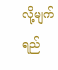လို့မျက်ရည်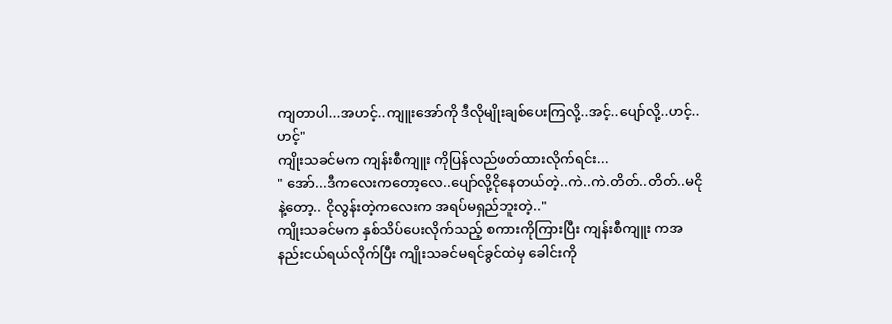ကျတာပါ...အဟင့်..ကျူးအော်ကို ဒီလိုမျိုးချစ်ပေးကြလို့..အင့်..ပျော်လို့..ဟင့်..ဟင့်"
ကျိုးသခင်မက ကျန်းစီကျူး ကိုပြန်လည်ဖတ်ထားလိုက်ရင်း...
" အော်...ဒီကလေးကတော့လေ..ပျော်လို့ငိုနေတယ်တဲ့..ကဲ..ကဲ.တိတ်..တိတ်..မငိုနဲ့တော့.. ငိုလွန်းတဲ့ကလေးက အရပ်မရှည်ဘူးတဲ့.."
ကျိုးသခင်မက နှစ်သိပ်ပေးလိုက်သည့် စကားကိုကြားပြီး ကျန်းစီကျူး ကအနည်းငယ်ရယ်လိုက်ပြီး ကျိုးသခင်မရင်ခွင်ထဲမှ ခေါင်းကို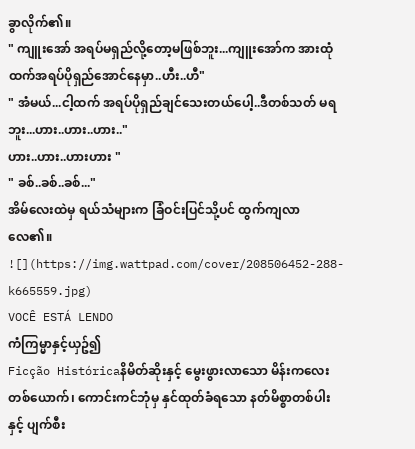ခွာလိုက်၏။
" ကျူးအော် အရပ်မရှည်လို့တော့မဖြစ်ဘူး...ကျူးအော်က အားထုံထက်အရပ်ပိုရှည်အောင်နေမှာ..ဟီး..ဟီ"
" အံမယ်...ငါ့ထက် အရပ်ပိုရှည်ချင်သေးတယ်ပေါ့..ဒီတစ်သတ် မရဘူး...ဟား..ဟား..ဟား.."
ဟား..ဟား..ဟားဟား "
" ခစ်..ခစ်..ခစ်..."
အိမ်လေးထဲမှ ရယ်သံများက ခြံဝင်းပြင်သို့ပင် ထွက်ကျလာလေ၏။
![](https://img.wattpad.com/cover/208506452-288-k665559.jpg)
VOCÊ ESTÁ LENDO
ကံကြမ္မာနှင့်ယှဥ်၍
Ficção Históricaနိမိတ်ဆိုးနှင့် မွေးဖွားလာသော မိန်းကလေးတစ်ယောက်၊ ကောင်းကင်ဘုံမှ နှင်ထုတ်ခံရသော နတ်မိစ္စာတစ်ပါး နှင့် ပျက်စီး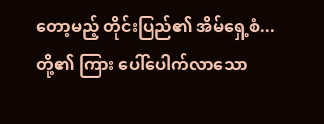တော့မည့် တိုင်းပြည်၏ အိမ်ရှေ့စံ...တို့၏ ကြား ပေါ်ပေါက်လာသော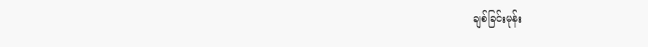ချစ်ခြင်းမုန်း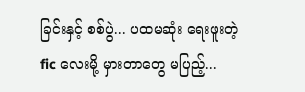ခြင်းနှင့် စစ်ပွဲ... ပထမဆုံး ရေးဖူးတဲ့ fic လေးမို့ မှားတာတွေ မပြည့်...